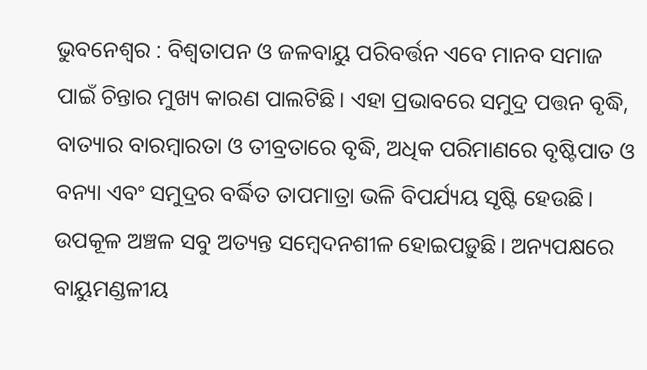ଭୁବନେଶ୍ୱର : ବିଶ୍ବତାପନ ଓ ଜଳବାୟୁ ପରିବର୍ତ୍ତନ ଏବେ ମାନବ ସମାଜ ପାଇଁ ଚିନ୍ତାର ମୁଖ୍ୟ କାରଣ ପାଲଟିଛି। ଏହା ପ୍ରଭାବରେ ସମୁଦ୍ର ପତ୍ତନ ବୃଦ୍ଧି, ବାତ୍ୟାର ବାରମ୍ବାରତା ଓ ତୀବ୍ରତାରେ ବୃଦ୍ଧି, ଅଧିକ ପରିମାଣରେ ବୃଷ୍ଟିପାତ ଓ ବନ୍ୟା ଏବଂ ସମୁଦ୍ରର ବର୍ଦ୍ଧିତ ତାପମାତ୍ରା ଭଳି ବିପର୍ଯ୍ୟୟ ସୃଷ୍ଟି ହେଉଛି। ଉପକୂଳ ଅଞ୍ଚଳ ସବୁ ଅତ୍ୟନ୍ତ ସମ୍ବେଦନଶୀଳ ହୋଇପଡ଼ୁଛି। ଅନ୍ୟପକ୍ଷରେ ବାୟୁମଣ୍ଡଳୀୟ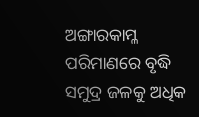ଅଙ୍ଗାରକାମ୍ଳ ପରିମାଣରେ ବୃଦ୍ଧି ସମୁଦ୍ର ଜଳକୁ ଅଧିକ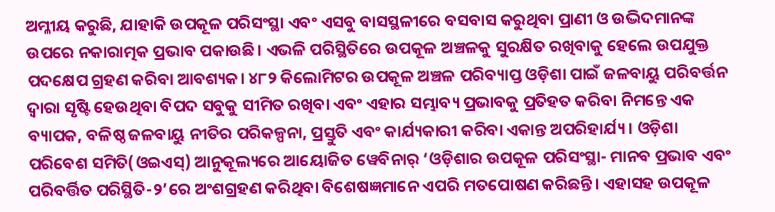ଅମ୍ଳୀୟ କରୁଛି, ଯାହାକି ଉପକୂଳ ପରିସଂସ୍ଥା ଏବଂ ଏସବୁ ବାସସ୍ଥଳୀରେ ବସବାସ କରୁଥିବା ପ୍ରାଣୀ ଓ ଉଦ୍ଭିଦମାନଙ୍କ ଉପରେ ନକାରାତ୍ମକ ପ୍ରଭାବ ପକାଉଛି। ଏଭଳି ପରିସ୍ଥିତିରେ ଉପକୂଳ ଅଞ୍ଚଳକୁ ସୁରକ୍ଷିତ ରଖିବାକୁ ହେଲେ ଉପଯୁକ୍ତ ପଦକ୍ଷେପ ଗ୍ରହଣ କରିବା ଆବଶ୍ୟକ। ୪୮୨ କିଲୋମିଟର ଉପକୂଳ ଅଞ୍ଚଳ ପରିବ୍ୟାପ୍ତ ଓଡ଼ିଶା ପାଇଁ ଜଳବାୟୁ ପରିବର୍ତ୍ତନ ଦ୍ୱାରା ସୃଷ୍ଟି ହେଉଥିବା ବିପଦ ସବୁକୁ ସୀମିତ ରଖିବା ଏବଂ ଏହାର ସମ୍ଭାବ୍ୟ ପ୍ରଭାବକୁ ପ୍ରତିହତ କରିବା ନିମନ୍ତେ ଏକ ବ୍ୟାପକ, ବଳିଷ୍ଠ ଜଳବାୟୁ ନୀତିର ପରିକଳ୍ପନା, ପ୍ରସ୍ତୁତି ଏବଂ କାର୍ଯ୍ୟକାରୀ କରିବା ଏକାନ୍ତ ଅପରିହାର୍ଯ୍ୟ। ଓଡ଼ିଶା ପରିବେଶ ସମିତି(ଓଇଏସ୍) ଆନୁକୂଲ୍ୟରେ ଆୟୋଜିତ ୱେବିନାର୍ ‘ଓଡ଼ିଶାର ଉପକୂଳ ପରିସଂସ୍ଥା- ମାନବ ପ୍ରଭାବ ଏବଂ ପରିବର୍ତ୍ତିତ ପରିସ୍ଥିତି-୨’ରେ ଅଂଶଗ୍ରହଣ କରିଥିବା ବିଶେଷଜ୍ଞମାନେ ଏପରି ମତପୋଷଣ କରିଛନ୍ତି। ଏହାସହ ଉପକୂଳ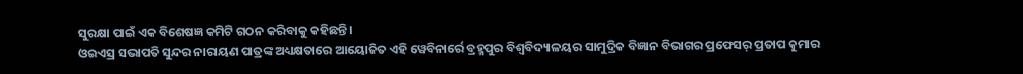ସୁରକ୍ଷା ପାଇଁ ଏକ ବିଶେଷଜ୍ଞ କମିଟି ଗଠନ କରିବାକୁ କହିଛନ୍ତି।
ଓଇଏସ୍ର ସଭାପତି ସୁନ୍ଦର ନାରାୟଣ ପାତ୍ରଙ୍କ ଅଧ୍ୟକ୍ଷତାରେ ଆୟୋଜିତ ଏହି ୱେବିନାର୍ରେ ବ୍ରହ୍ମପୁର ବିଶ୍ୱବିଦ୍ୟାଳୟର ସାମୁଦ୍ରିକ ବିଜ୍ଞାନ ବିଭାଗର ପ୍ରଫେସର୍ ପ୍ରତାପ କୁମାର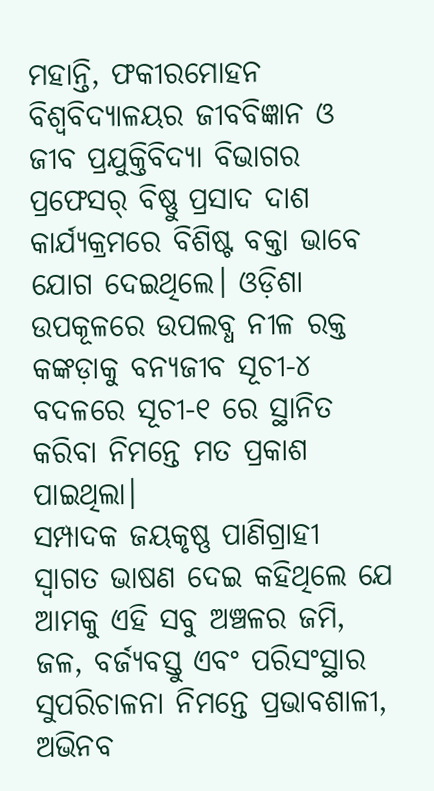ମହାନ୍ତି, ଫକୀରମୋହନ ବିଶ୍ୱବିଦ୍ୟାଳୟର ଜୀବବିଜ୍ଞାନ ଓ ଜୀବ ପ୍ରଯୁକ୍ତିବିଦ୍ୟା ବିଭାଗର ପ୍ରଫେସର୍ ବିଷ୍ଣୁ ପ୍ରସାଦ ଦାଶ କାର୍ଯ୍ୟକ୍ରମରେ ବିଶିଷ୍ଟ ବକ୍ତା ଭାବେ ଯୋଗ ଦେଇଥିଲେ। ଓଡ଼ିଶା ଉପକୂଳରେ ଉପଲବ୍ଧ ନୀଳ ରକ୍ତ କଙ୍କଡ଼ାକୁ ବନ୍ୟଜୀବ ସୂଚୀ-୪ ବଦଳରେ ସୂଚୀ-୧ ରେ ସ୍ଥାନିତ କରିବା ନିମନ୍ତେ ମତ ପ୍ରକାଶ ପାଇଥିଲା।
ସମ୍ପାଦକ ଜୟକୃଷ୍ଣ ପାଣିଗ୍ରାହୀ ସ୍ୱାଗତ ଭାଷଣ ଦେଇ କହିଥିଲେ ଯେ ଆମକୁ ଏହି ସବୁ ଅଞ୍ଚଳର ଜମି, ଜଳ, ବର୍ଜ୍ୟବସ୍ତୁ ଏବଂ ପରିସଂସ୍ଥାର ସୁପରିଚାଳନା ନିମନ୍ତେ ପ୍ରଭାବଶାଳୀ, ଅଭିନବ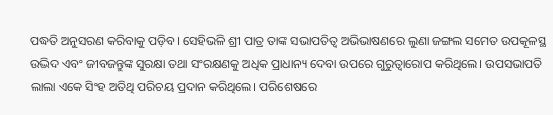ପଦ୍ଧତି ଅନୁସରଣ କରିବାକୁ ପଡ଼ିବ। ସେହିଭଳି ଶ୍ରୀ ପାତ୍ର ତାଙ୍କ ସଭାପତିତ୍ବ ଅଭିଭାଷଣରେ ଲୁଣା ଜଙ୍ଗଲ ସମେତ ଉପକୂଳସ୍ଥ ଉଦ୍ଭିଦ ଏବଂ ଜୀବଜନ୍ତୁଙ୍କ ସୁରକ୍ଷା ତଥା ସଂରକ୍ଷଣକୁ ଅଧିକ ପ୍ରାଧାନ୍ୟ ଦେବା ଉପରେ ଗୁରୁତ୍ୱାରୋପ କରିଥିଲେ। ଉପସଭାପତି ଲାଲା ଏକେ ସିଂହ ଅତିଥି ପରିଚୟ ପ୍ରଦାନ କରିଥିଲେ। ପରିଶେଷରେ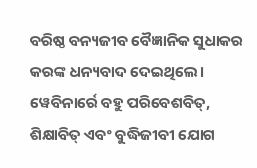ବରିଷ୍ଠ ବନ୍ୟଜୀବ ବୈଜ୍ଞାନିକ ସୁଧାକର କରଙ୍କ ଧନ୍ୟବାଦ ଦେଇଥିଲେ। ୱେବିନାର୍ରେ ବହୁ ପରିବେଶବିତ୍, ଶିକ୍ଷାବିତ୍ ଏବଂ ବୁଦ୍ଧିଜୀବୀ ଯୋଗ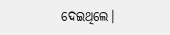ଦେଇଥିଲେ।